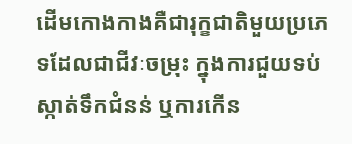ដើមកោងកាងគឺជារុក្ខជាតិមួយប្រភេទដែលជាជីវៈចម្រុះ ក្នុងការជួយទប់ស្កាត់ទឹកជំនន់ ឬការកើន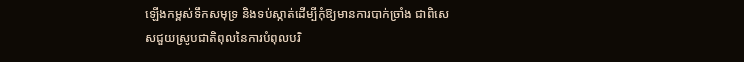ឡើងកម្ពស់ទឹកសមុទ្រ និងទប់ស្កាត់ដើម្បីកុំឱ្យមានការបាក់ច្រាំង ជាពិសេសជួយស្រូបជាតិពុលនៃការបំពុលបរិ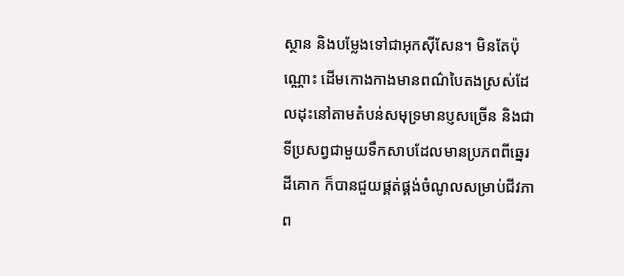ស្ថាន និងបម្លែងទៅជាអុកស៊ីសែន។ មិនតែប៉ុណ្ណោះ ដើមកោងកាងមានពណ៌បៃតងស្រស់ដែលដុះនៅតាមតំបន់សមុទ្រមានប្ញសច្រើន និងជាទីប្រសព្វជាមួយទឹកសាបដែលមានប្រភពពីឆ្នេរដីគោក ក៏បានជួយផ្គត់ផ្គង់ចំណូលសម្រាប់ជីវភាព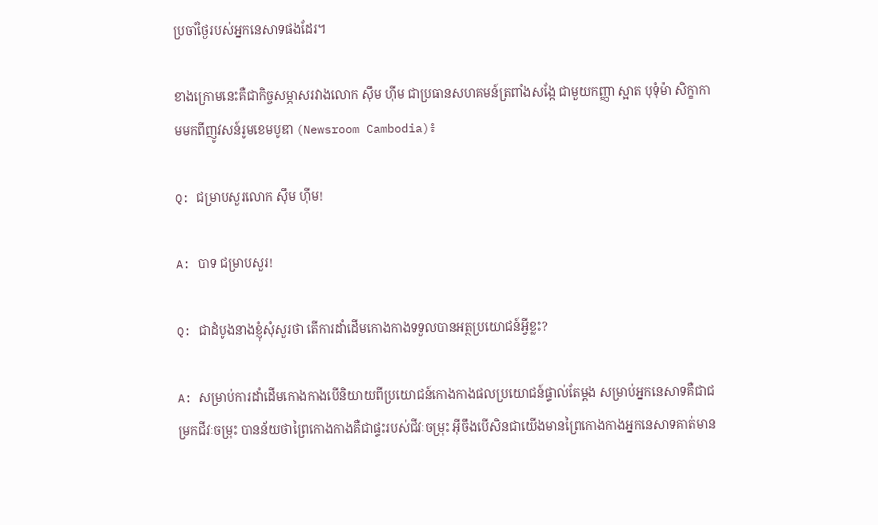ប្រចាំថ្ងៃរបស់អ្នកនេសាទផងដែរ។

ខាងក្រោមនេះគឺជាកិច្ចសម្ភាសរវាងលោក ស៊ឹម ហ៊ីម ជាប្រធានសហគមន៍ត្រពាំងសង្កែ ជាមួយកញ្ញា ស្អាត បុទុំម៉ា សិក្ខាកាមមកពីញូវសន៍រូមខេមបូឌា (Newsroom Cambodia)៖

Q: ជម្រាបសួរលោក ស៊ឹម ហ៊ីម!

A: បាទ ជម្រាបសួរ!

Q: ជាដំបូងនាងខ្ញុំសុំសួរថា តើការដាំដើមកោងកាងទទួលបានអត្ថប្រយោជន៍អ្វីខ្លះ?

A: សម្រាប់ការដាំដើមកោងកាងបើនិយាយពីប្រយោជន៍កោងកាងផលប្រយោជន៍ផ្ទាល់តែម្តង សម្រាប់អ្នកនេសាទគឺជាជម្រកជីវៈចម្រុះ បានន័យថាព្រៃកោងកាងគឺជាផ្ទះរបស់ជីវៈចម្រុះ អ៊ីចឹងបើសិនជាយើងមានព្រៃកោងកាងអ្នកនេសាទគាត់មាន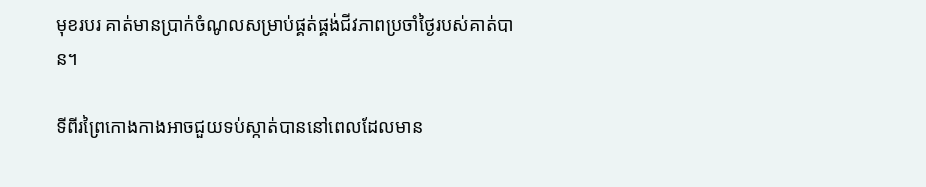មុខរបរ គាត់មានប្រាក់ចំណូលសម្រាប់ផ្គត់ផ្គង់ជីវភាពប្រចាំថ្ងៃរបស់គាត់បាន។

ទីពីរព្រៃកោងកាងអាចជួយទប់ស្កាត់បាននៅពេលដែលមាន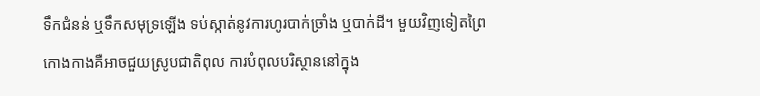ទឹកជំនន់ ឬទឹកសមុទ្រឡើង ទប់ស្កាត់នូវការហូរបាក់ច្រាំង ឬបាក់ដី។ មួយវិញទៀតព្រៃកោងកាងគឺអាចជួយស្រូបជាតិពុល ការបំពុលបរិស្ថាននៅក្នុង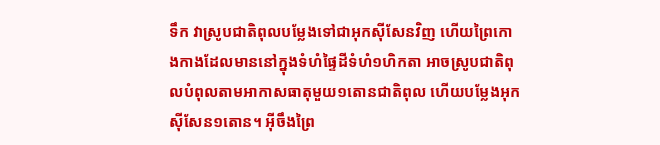ទឹក វាស្រូបជាតិពុលបម្លែងទៅជាអុកស៊ីសែនវិញ ហើយព្រៃកោងកាងដែលមាននៅក្នុងទំហំផ្ទៃដីទំហំ១ហិកតា អាចស្រូបជាតិពុលបំពុលតាមអាកាសធាតុមួយ១តោនជាតិពុល ហើយបម្លែងអុកស៊ីសែន១តោន។ អ៊ីចឹងព្រៃ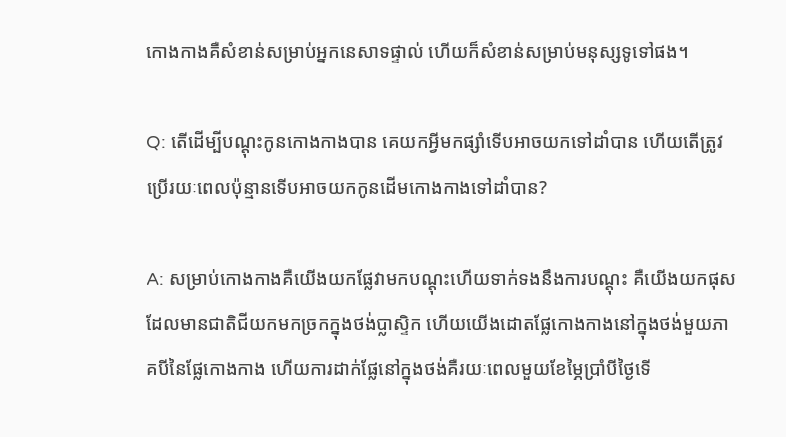កោងកាងគឺសំខាន់សម្រាប់អ្នកនេសាទផ្ទាល់ ហើយក៏សំខាន់សម្រាប់មនុស្សទូទៅផង។

Q: តើដើម្បីបណ្ដុះកូនកោងកាងបាន គេយកអ្វីមកផ្សាំទើបអាចយកទៅដាំបាន ហើយតើត្រូវប្រើរយៈពេលប៉ុន្មានទើបអាចយកកូនដើមកោងកាងទៅដាំបាន?

A: សម្រាប់កោងកាងគឺយើងយកផ្លែវាមកបណ្ដុះហើយទាក់ទងនឹងការបណ្ដុះ គឺយើងយកផុសដែលមានជាតិជីយកមកច្រកក្នុងថង់ប្លាស្ទិក ហើយយើងដោតផ្លែកោងកាងនៅក្នុងថង់មួយភាគបីនៃផ្លែកោងកាង ហើយការដាក់ផ្លែនៅក្នុងថង់គឺរយៈពេលមួយខែម្ភៃប្រាំបីថ្ងៃទើ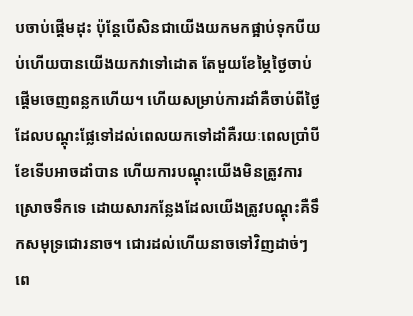បចាប់ផ្ដើមដុះ ប៉ុន្ដែបើសិនជាយើងយកមកផ្អាប់ទុកបីយប់ហើយបានយើងយកវាទៅដោត តែមួយខែម្ភៃថ្ងៃចាប់ផ្ដើមចេញពន្លកហើយ។ ហើយសម្រាប់ការដាំគឺចាប់ពីថ្ងៃដែលបណ្ដុះផ្លែទៅដល់ពេលយកទៅដាំគឺរយៈពេលប្រាំបីខែទើបអាចដាំបាន ហើយការបណ្ដុះយើងមិនត្រូវការស្រោចទឹកទេ ដោយសារកន្លែងដែលយើងត្រូវបណ្ដុះគឺទឹកសមុទ្រជោរនាច។ ជោរដល់ហើយនាចទៅវិញដាច់ៗ ពេ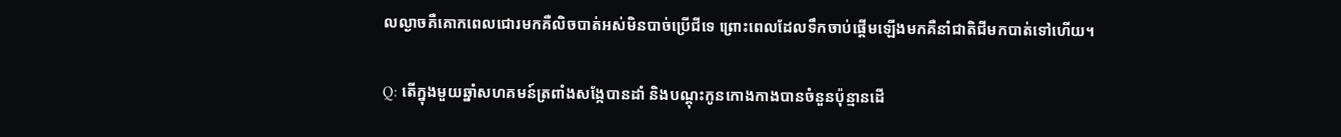លល្ងាចគឺគោកពេលជោរមកគឺលិចបាត់អស់មិនបាច់ប្រើជីទេ ព្រោះពេលដែលទឹកចាប់ផ្ដើមឡើងមកគឺនាំជាតិជីមកបាត់ទៅហើយ។

Q: តើក្នុងមួយឆ្នាំសហគមន៍ត្រពាំងសង្កែបានដាំ និងបណ្ដុះកូនកោងកាងបានចំនួនប៉ុន្មានដើ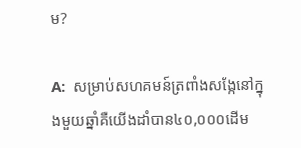ម?

A:  សម្រាប់សហគមន៍ត្រពាំងសង្កែនៅក្នុងមួយឆ្នាំគឺយើងដាំបាន៤០,០០០ដើម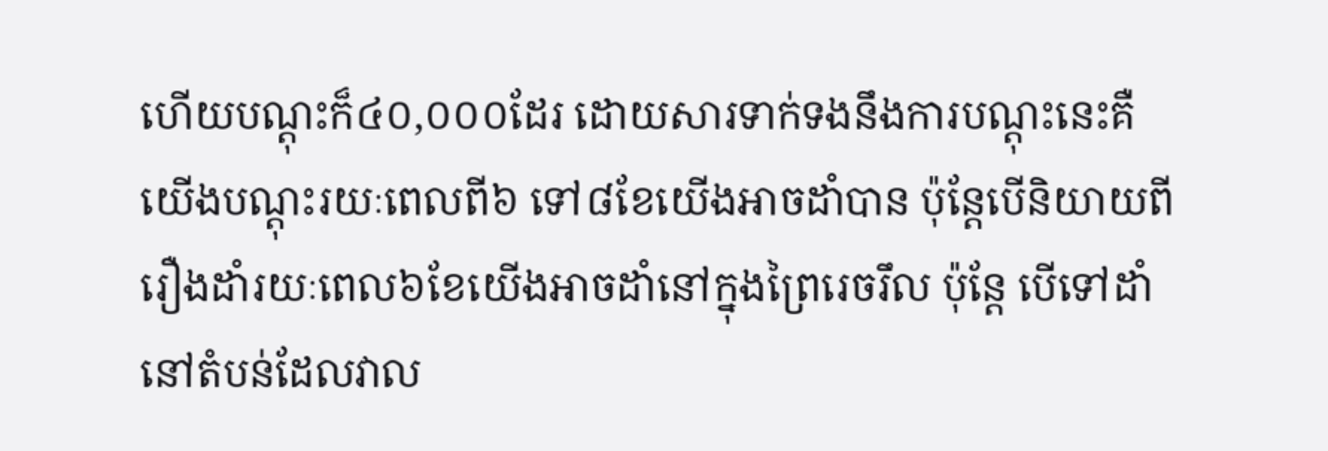ហើយបណ្ដុះក៏៤០,០០០ដែរ ដោយសារទាក់ទងនឹងការបណ្ដុះនេះគឺយើងបណ្ដុះរយៈពេលពី៦ ទៅ៨ខែយើងអាចដាំបាន ប៉ុន្ដែបើនិយាយពីរឿងដាំរយៈពេល៦ខែយើងអាចដាំនៅក្នុងព្រៃរេចរឹល ប៉ុន្ដែ បើទៅដាំនៅតំបន់ដែលវាល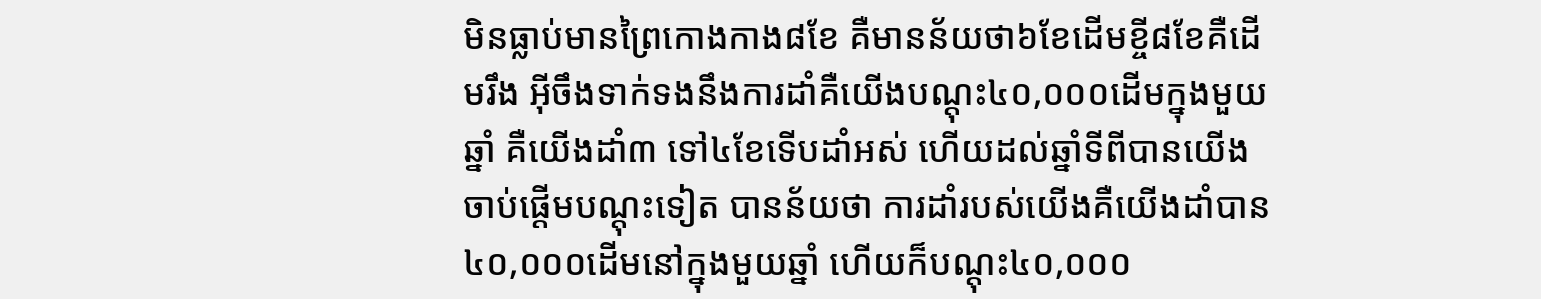មិនធ្លាប់មានព្រៃកោងកាង៨ខែ គឺមានន័យថា៦ខែដើមខ្ចី៨ខែគឺដើមរឹង អ៊ីចឹងទាក់ទងនឹងការដាំគឺយើងបណ្ដុះ៤០,០០០ដើមក្នុងមួយឆ្នាំ គឺយើងដាំ៣ ទៅ៤ខែទើបដាំអស់ ហើយដល់ឆ្នាំទីពីបានយើងចាប់ផ្ដើមបណ្ដុះទៀត បានន័យថា ការដាំរបស់យើងគឺយើងដាំបាន៤០,០០០ដើមនៅក្នុងមួយឆ្នាំ ហើយក៏បណ្ដុះ៤០,០០០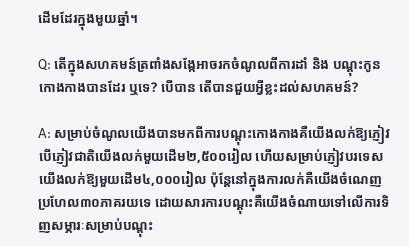ដើមដែរក្នុងមួយឆ្នាំ។

Q: តើក្នុងសហគមន៍ត្រពាំងសង្កែអាចរកចំណូលពីការដាំ និង បណ្ដុះកូនកោងកាងបានដែរ ឬទេ? បើបាន តើបានជួយអ្វីខ្លះដល់សហគមន៍?

A: សម្រាប់ចំណូលយើងបានមកពីការបណ្ដុះកោងកាងគឺយើងលក់ឱ្យភ្ញៀវ បើភ្ញៀវជាតិយើងលក់មួយដើម២,៥០០រៀល ហើយសម្រាប់ភ្ញៀវបរទេសយើងលក់ឱ្យមួយដើម៤,០០០រៀល ប៉ុន្ដែនៅក្នុងការលក់គឺយើងចំណេញប្រហែល៣០ភាគរយទេ ដោយសារការបណ្ដុះគឺយើងចំណាយទៅលើការទិញសម្ភារៈសម្រាប់បណ្ដុះ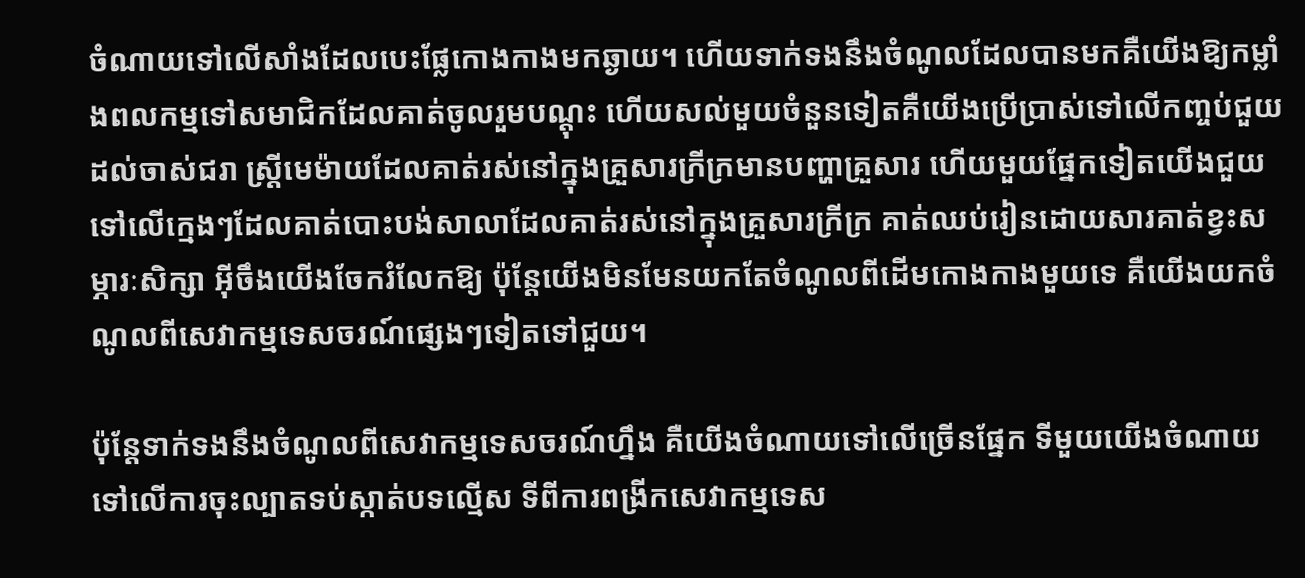ចំណាយទៅលើសាំងដែលបេះផ្លែកោងកាងមកឆ្ងាយ។ ហើយទាក់ទងនឹងចំណូលដែលបានមកគឺយើងឱ្យកម្លាំងពលកម្មទៅសមាជិកដែលគាត់ចូលរួមបណ្ដុះ ហើយសល់មួយចំនួនទៀតគឺយើងប្រើប្រាស់ទៅលើកញ្ចប់ជួយដល់ចាស់ជរា ស្រ្ដីមេម៉ាយដែលគាត់រស់នៅក្នុងគ្រួសារក្រីក្រមានបញ្ហាគ្រួសារ ហើយមួយផ្នែកទៀតយើងជួយទៅលើក្មេងៗដែលគាត់បោះបង់សាលាដែលគាត់រស់នៅក្នុងគ្រួសារក្រីក្រ គាត់ឈប់រៀនដោយសារគាត់ខ្វះសម្ភារៈសិក្សា អ៊ីចឹងយើងចែករំលែកឱ្យ ប៉ុន្ដែយើងមិនមែនយកតែចំណូលពីដើមកោងកាងមួយទេ គឺយើងយកចំណូលពីសេវាកម្មទេសចរណ៍ផ្សេងៗទៀតទៅជួយ។

ប៉ុន្ដែទាក់ទងនឹងចំណូលពីសេវាកម្មទេសចរណ៍ហ្នឹង គឺយើងចំណាយទៅលើច្រើនផ្នែក ទីមួយយើងចំណាយទៅលើការចុះល្បាតទប់ស្កាត់បទល្មើស ទីពីការពង្រីកសេវាកម្មទេស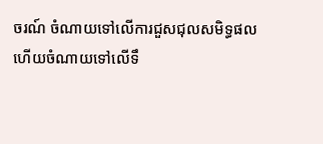ចរណ៍ ចំណាយទៅលើការជួសជុលសមិទ្ធផល ហើយចំណាយទៅលើទឹ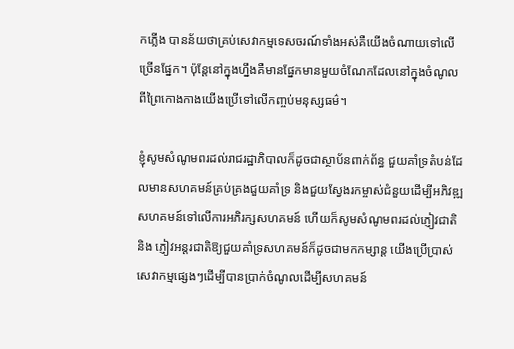កភ្លើង បានន័យថាគ្រប់សេវាកម្មទេសចរណ៍ទាំងអស់គឺយើងចំណាយទៅលើច្រើនផ្នែក។ ប៉ុន្ដែនៅក្នុងហ្នឹងគឺមានផ្នែកមានមួយចំណែកដែលនៅក្នុងចំណូលពីព្រៃកោងកាងយើងប្រើទៅលើកញ្ចប់មនុស្សធម៌។

ខ្ញុំសូមសំណូមពរដល់រាជរដ្ឋាភិបាលក៏ដូចជាស្ថាប័នពាក់ព័ន្ធ ជួយគាំទ្រតំបន់ដែលមានសហគមន៍គ្រប់គ្រងជួយគាំទ្រ និងជួយស្វែងរកម្ចាស់ជំនួយដើម្បីអភិវឌ្ឍសហគមន៍ទៅលើការអភិរក្សសហគមន៍ ហើយក៏សូមសំណូមពរដល់ភ្ញៀវជាតិ និង ភ្ញៀវអន្តរជាតិឱ្យជួយគាំទ្រសហគមន៍ក៏ដូចជាមកកម្សាន្ដ យើងប្រើប្រាស់សេវាកម្មផ្សេងៗដើម្បីបានប្រាក់ចំណូលដើម្បីសហគមន៍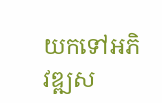យកទៅអភិវឌ្ឍស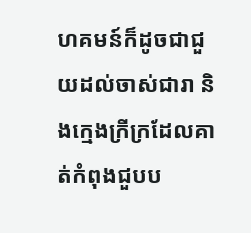ហគមន៍ក៏ដូចជាជួយដល់ចាស់ជារា និងក្មេងក្រីក្រដែលគាត់កំពុងជួបប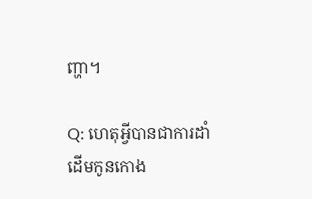ញ្ហា។

Q: ហេតុអ្វីបានជាការដាំដើមកូនកោង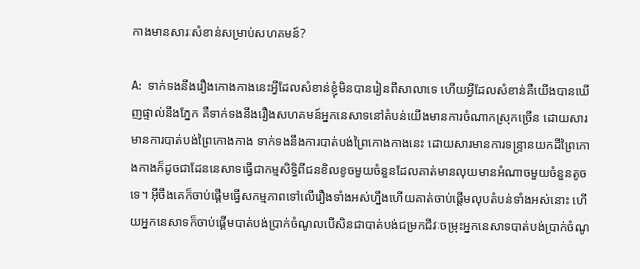កាងមានសារៈសំខាន់សម្រាប់សហគមន៍?

A:  ទាក់ទងនឹងរឿងកោងកាងនេះអ្វីដែលសំខាន់ខ្ញុំមិនបានរៀនពីសាលាទេ ហើយអ្វីដែលសំខាន់គឺយើងបានឃើញផ្ទាល់នឹងភ្នែក គឺទាក់ទងនឹងរឿងសហគមន៍អ្នកនេសាទនៅតំបន់យើងមានការចំណាកស្រុកច្រើន ដោយសារមានការបាត់បង់ព្រៃកោងកាង ទាក់ទងនឹងការបាត់បង់ព្រៃកោងកាងនេះ ដោយសារមានការទន្រ្ទានយកដីព្រៃកោងកាងក៏ដូចជាដែននេសាទធ្វើជាកម្មសិទ្ធិពីជនខិលខូចមួយចំនួនដែលគាត់មានលុយមានអំណាចមួយចំនួនតូចទេ។ អ៊ីចឹងគេក៏ចាប់ផ្ដើមធ្វើសកម្មភាពទៅលើរឿងទាំងអស់ហ្នឹងហើយគាត់ចាប់ផ្ដើមលុបតំបន់ទាំងអស់នោះ ហើយអ្នកនេសាទក៏ចាប់ផ្ដើមបាត់បង់ប្រាក់ចំណូលបើសិនជាបាត់បង់ជម្រកជីវៈចម្រុះអ្នកនេសាទបាត់បង់ប្រាក់ចំណូ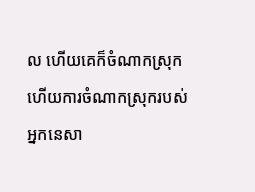ល ហើយគេក៏ចំណាកស្រុក ហើយការចំណាកស្រុករបស់អ្នកនេសា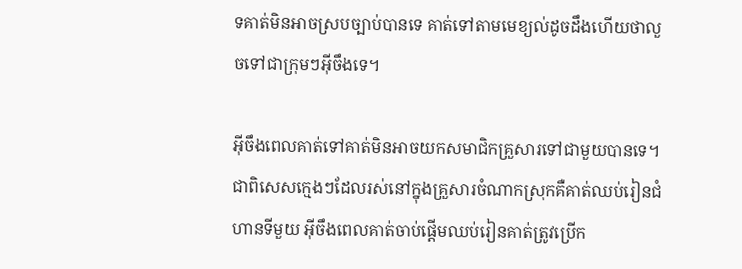ទគាត់មិនអាចស្របច្បាប់បានទេ គាត់ទៅតាមមេខ្យល់ដូចដឹងហើយថាលួចទៅជាក្រុមៗអ៊ីចឹងទេ។

អ៊ីចឹងពេលគាត់ទៅគាត់មិនអាចយកសមាជិកគ្រួសារទៅជាមួយបានទេ។ ជាពិសេសក្មេងៗដែលរស់នៅក្នុងគ្រួសារចំណាកស្រុកគឺគាត់ឈប់រៀនជំហានទីមួយ អ៊ីចឹងពេលគាត់ចាប់ផ្ដើមឈប់រៀនគាត់ត្រូវប្រើក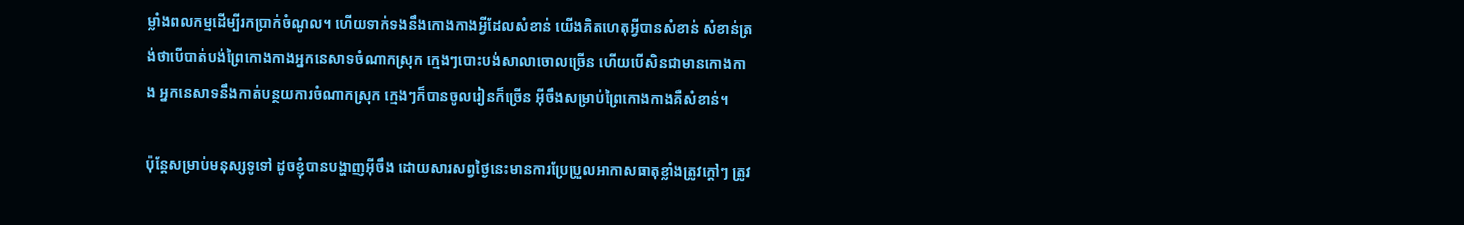ម្លាំងពលកម្មដើម្បីរកប្រាក់ចំណូល។ ហើយទាក់ទងនឹងកោងកាងអ្វីដែលសំខាន់ យើងគិតហេតុអ្វីបានសំខាន់ សំខាន់ត្រង់ថាបើបាត់បង់ព្រៃកោងកាងអ្នកនេសាទចំណាកស្រុក ក្មេងៗបោះបង់សាលាចោលច្រើន ហើយបើសិនជាមានកោងកាង អ្នកនេសាទនឹងកាត់បន្ថយការចំណាកស្រុក ក្មេងៗក៏បានចូលរៀនក៏ច្រើន អ៊ីចឹងសម្រាប់ព្រៃកោងកាងគឺសំខាន់។

ប៉ុន្ដែសម្រាប់មនុស្សទូទៅ ដូចខ្ញុំបានបង្ហាញអ៊ីចឹង ដោយសារសព្វថ្ងៃនេះមានការប្រែប្រួលអាកាសធាតុខ្លាំងត្រូវក្ដៅៗ ត្រូវ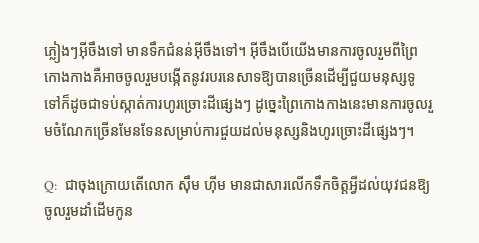ភ្លៀងៗអ៊ីចឹងទៅ មានទឹកជំនន់អ៊ីចឹងទៅ។ អ៊ីចឹងបើយើងមានការចូលរួមពីព្រៃកោងកាងគឺអាចចូលរួមបង្កើតនូវរបរនេសាទឱ្យបានច្រើនដើម្បីជួយមនុស្សទូទៅក៏ដូចជាទប់ស្កាត់ការហូរច្រោះដីផ្សេងៗ ដូច្នេះព្រៃកោងកាងនេះមានការចូលរួមចំណែកច្រើនមែនទែនសម្រាប់ការជួយដល់មនុស្សនិងហូរច្រោះដីផ្សេងៗ។

Q:  ជាចុងក្រោយតើលោក ស៊ឹម ហ៊ីម មានជាសារលើកទឹកចិត្តអ្វីដល់យុវជនឱ្យចូលរួមដាំដើមកូន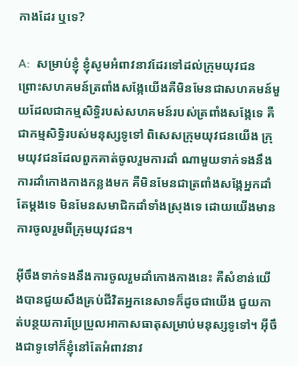កាងដែរ ឬទេ?

A:  សម្រាប់ខ្ញុំ ខ្ញុំសូមអំពាវនាវដែរទៅដល់ក្រុមយុវជន ព្រោះសហគមន៍ត្រពាំងសង្កែយើងគឺមិនមែនជាសហគមន៍មួយដែលជាកម្មសិទ្ធិរបស់សហគមន៍របស់ត្រពាំងសង្កែទេ គឺជាកម្មសិទ្ធិរបស់មនុស្សទូទៅ ពិសេសក្រុមយុវជនយើង ក្រុមយុវជនដែលពួកគាត់ចូលរួមការដាំ ណាមួយទាក់ទងនឹងការដាំកោងកាងកន្លងមក គឺមិនមែនជាត្រពាំងសង្កែអ្នកដាំតែម្ដងទេ មិនមែនសមាជិកដាំទាំងស្រុងទេ ដោយយើងមានការចូលរួមពីក្រុមយុវជន។

អ៊ីចឹងទាក់ទងនឹងការចូលរួមដាំកោងកាងនេះ គឺសំខាន់យើងបានជួយសឹងគ្រប់ជីវិតអ្នកនេសាទក៏ដូចជាយើង ជួយកាត់បន្ថយការប្រែប្រួលអាកាសធាតុសម្រាប់មនុស្សទូទៅ។ អ៊ីចឹងជាទូទៅក៏ខ្ញុំនៅតែអំពាវនាវ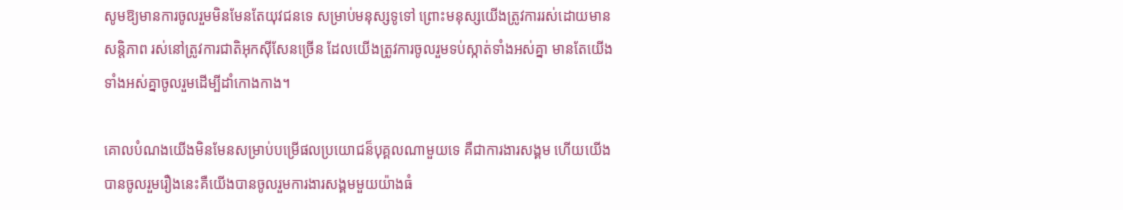សូមឱ្យមានការចូលរួមមិនមែនតែយុវជនទេ សម្រាប់មនុស្សទូទៅ ព្រោះមនុស្សយើងត្រូវការរស់ដោយមានសន្ដិភាព រស់នៅត្រូវការជាតិអុកស៊ីសែនច្រើន ដែលយើងត្រូវការចូលរួមទប់ស្កាត់ទាំងអស់គ្នា មានតែយើងទាំងអស់គ្នាចូលរួមដើម្បីដាំកោងកាង។

គោលបំណងយើងមិនមែនសម្រាប់បម្រើផលប្រយោជន៏បុគ្គលណាមួយទេ គឺជាការងារសង្គម ហើយយើងបានចូលរួមរឿងនេះគឺយើងបានចូលរួមការងារសង្គមមួយយ៉ាងធំ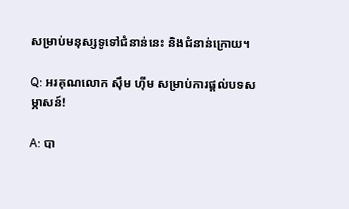សម្រាប់មនុស្សទូទៅជំនាន់នេះ និងជំនាន់ក្រោយ។

Q: អរគុណលោក ស៊ឹម ហ៊ីម សម្រាប់ការផ្ដល់បទសម្ភាសន៍!

A: បា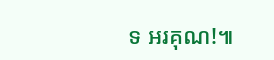ទ អរគុណ!៕